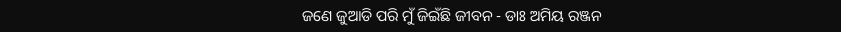ଜଣେ ଜୁଆଡି ପରି ମୁଁ ଜିଇଁଛି ଜୀବନ - ଡାଃ ଅମିୟ ରଞ୍ଜନ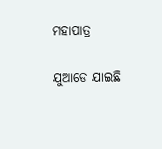ମହାପାତ୍ର

ଯୁଆଡେ ଯାଇଛି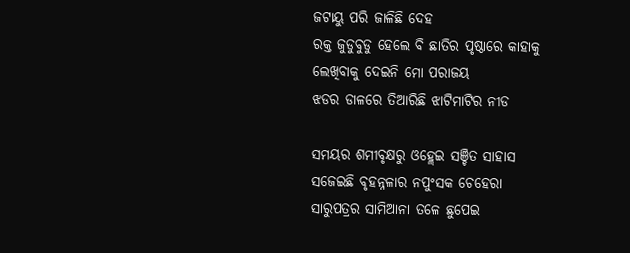ଜଟାୟୁ ପରି ଜାଳିଛି ଦେହ
ରକ୍ତ ଜୁଡୁବୁଡୁ ହେଲେ ବି ଛାତିର ପୃଷ୍ଠାରେ କାହାକୁ
ଲେଖିବାକୁ ଦେଇନି ମୋ ପରାଜୟ
ଝଡର ଡାଳରେ ତିଆରିଛି ଝାଟିମାଟିର ନୀଡ

ସମୟର ଶମୀବୃକ୍ଷରୁ ଓହ୍ଲେଇ ସଞ୍ଚିତ ସାହାସ
ସଜେଇଛି ବୃହନ୍ନଳାର ନପୁଂସକ ଚେହେରା
ସାରୁପତ୍ରର ସାମିଆନା ତଳେ ଛୁପେଇ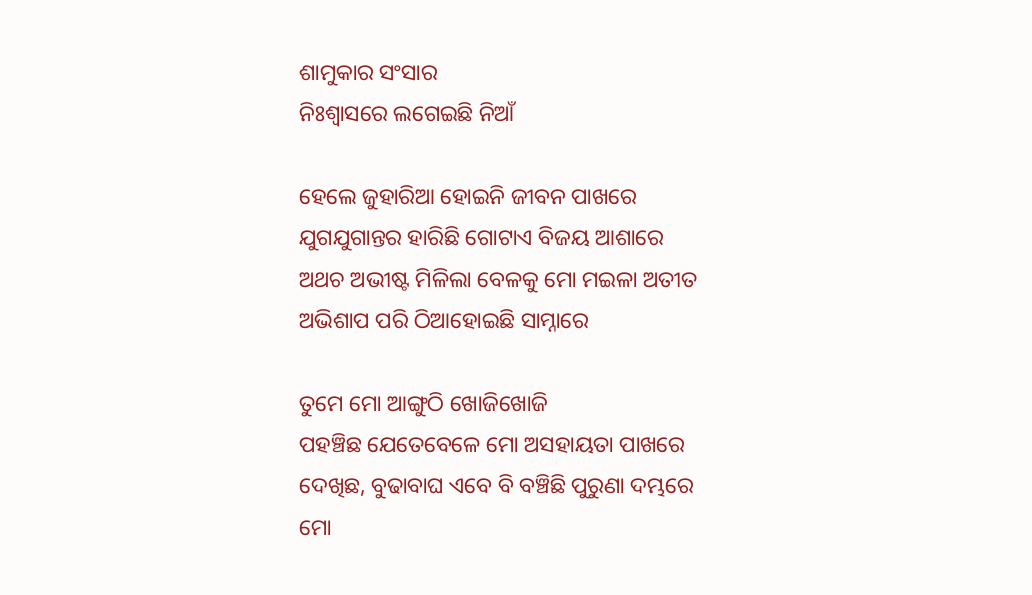ଶାମୁକାର ସଂସାର
ନିଃଶ୍ଵାସରେ ଲଗେଇଛି ନିଆଁ

ହେଲେ ଜୁହାରିଆ ହୋଇନି ଜୀବନ ପାଖରେ
ଯୁଗଯୁଗାନ୍ତର ହାରିଛି ଗୋଟାଏ ବିଜୟ ଆଶାରେ
ଅଥଚ ଅଭୀଷ୍ଟ ମିଳିଲା ବେଳକୁ ମୋ ମଇଳା ଅତୀତ
ଅଭିଶାପ ପରି ଠିଆହୋଇଛି ସାମ୍ନାରେ

ତୁମେ ମୋ ଆଙ୍ଗୁଠି ଖୋଜିଖୋଜି
ପହଞ୍ଚିଛ ଯେତେବେଳେ ମୋ ଅସହାୟତା ପାଖରେ
ଦେଖିଛ, ବୁଢାବାଘ ଏବେ ବି ବଞ୍ଚିଛି ପୁରୁଣା ଦମ୍ଭରେ
ମୋ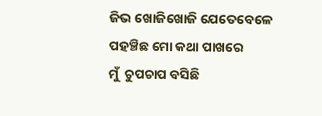ଜିଭ ଖୋଜିଖୋଜି ଯେତେବେଳେ
ପହଞ୍ଚିଛ ମୋ କଥା ପାଖରେ
ମୁଁ  ଚୁପଚାପ ବସିଛି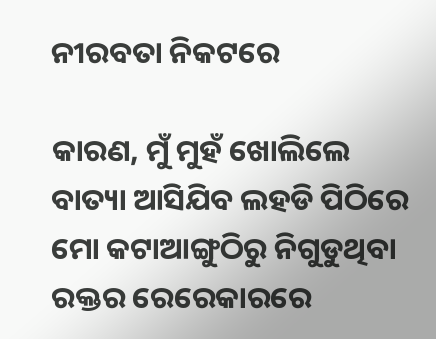ନୀରବତା ନିକଟରେ

କାରଣ, ମୁଁ ମୁହଁ ଖୋଲିଲେ
ବାତ୍ୟା ଆସିଯିବ ଲହଡି ପିଠିରେ
ମୋ କଟାଆଙ୍ଗୁଠିରୁ ନିଗୁଡୁଥିବା
ରକ୍ତର ରେରେକାରରେ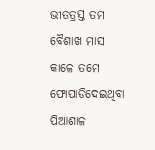ଭୀତତ୍ରସ୍ତ ତମ ବୈଶାଖ ମାସ
କାଳେ ତମେ ଫୋପାଡିଦେଇଥିବା
ପିଆଶାଳ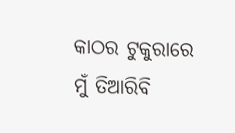କାଠର ଟୁକୁରାରେ
ମୁଁ ତିଆରିବି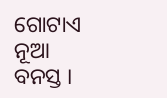ଗୋଟାଏ ନୂଆ ବନସ୍ତ ।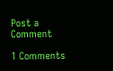Post a Comment

1 Comments